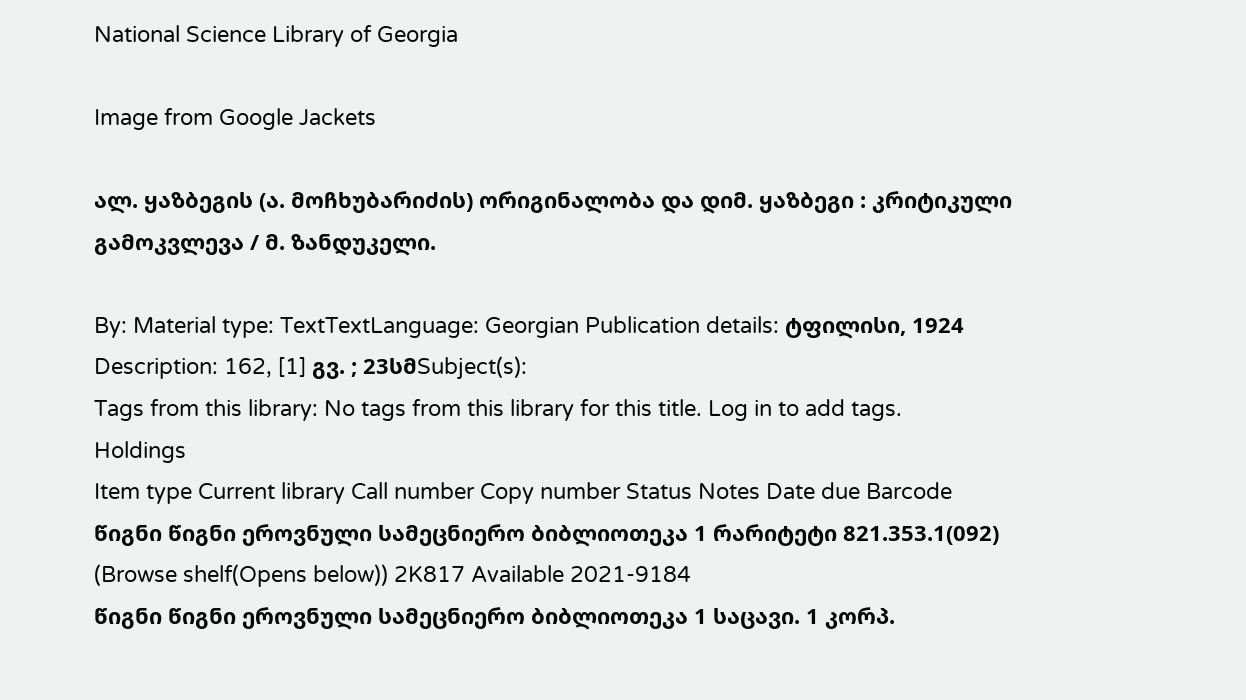National Science Library of Georgia

Image from Google Jackets

ალ. ყაზბეგის (ა. მოჩხუბარიძის) ორიგინალობა და დიმ. ყაზბეგი : კრიტიკული გამოკვლევა / მ. ზანდუკელი.

By: Material type: TextTextLanguage: Georgian Publication details: ტფილისი, 1924 Description: 162, [1] გვ. ; 23სმSubject(s):
Tags from this library: No tags from this library for this title. Log in to add tags.
Holdings
Item type Current library Call number Copy number Status Notes Date due Barcode
წიგნი წიგნი ეროვნული სამეცნიერო ბიბლიოთეკა 1 რარიტეტი 821.353.1(092) (Browse shelf(Opens below)) 2K817 Available 2021-9184
წიგნი წიგნი ეროვნული სამეცნიერო ბიბლიოთეკა 1 საცავი. 1 კორპ.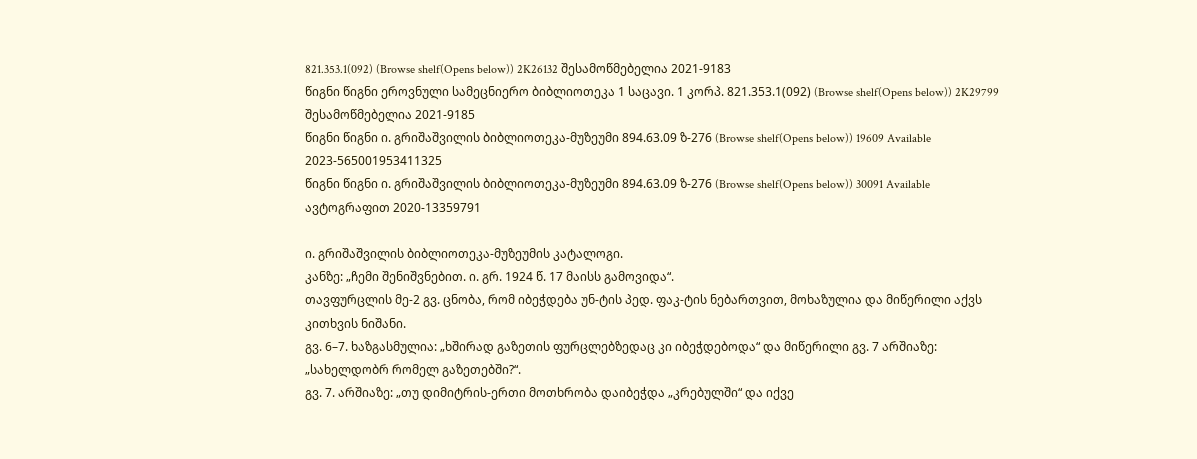821.353.1(092) (Browse shelf(Opens below)) 2K26132 შესამოწმებელია 2021-9183
წიგნი წიგნი ეროვნული სამეცნიერო ბიბლიოთეკა 1 საცავი. 1 კორპ. 821.353.1(092) (Browse shelf(Opens below)) 2K29799 შესამოწმებელია 2021-9185
წიგნი წიგნი ი. გრიშაშვილის ბიბლიოთეკა-მუზეუმი 894.63.09 ზ-276 (Browse shelf(Opens below)) 19609 Available 2023-565001953411325
წიგნი წიგნი ი. გრიშაშვილის ბიბლიოთეკა-მუზეუმი 894.63.09 ზ-276 (Browse shelf(Opens below)) 30091 Available ავტოგრაფით 2020-13359791

ი. გრიშაშვილის ბიბლიოთეკა-მუზეუმის კატალოგი.
კანზე: „ჩემი შენიშვნებით. ი. გრ. 1924 წ. 17 მაისს გამოვიდა“.
თავფურცლის მე-2 გვ. ცნობა, რომ იბეჭდება უნ-ტის პედ. ფაკ-ტის ნებართვით, მოხაზულია და მიწერილი აქვს კითხვის ნიშანი.
გვ. 6–7. ხაზგასმულია: „ხშირად გაზეთის ფურცლებზედაც კი იბეჭდებოდა“ და მიწერილი გვ. 7 არშიაზე: „სახელდობრ რომელ გაზეთებში?“.
გვ. 7. არშიაზე: „თუ დიმიტრის-ერთი მოთხრობა დაიბეჭდა „კრებულში“ და იქვე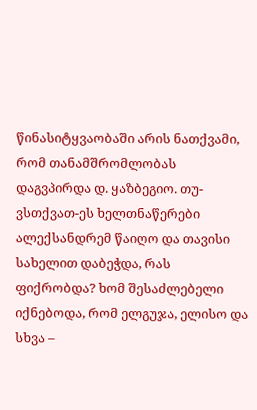წინასიტყვაობაში არის ნათქვამი, რომ თანამშრომლობას დაგვპირდა დ. ყაზბეგიო. თუ-ვსთქვათ-ეს ხელთნაწერები ალექსანდრემ წაიღო და თავისი სახელით დაბეჭდა, რას ფიქრობდა? ხომ შესაძლებელი იქნებოდა, რომ ელგუჯა, ელისო და სხვა –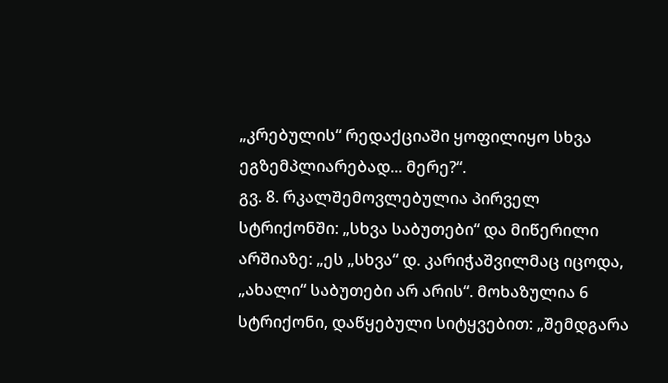„კრებულის“ რედაქციაში ყოფილიყო სხვა ეგზემპლიარებად... მერე?“.
გვ. 8. რკალშემოვლებულია პირველ სტრიქონში: „სხვა საბუთები“ და მიწერილი არშიაზე: „ეს „სხვა“ დ. კარიჭაშვილმაც იცოდა, „ახალი“ საბუთები არ არის“. მოხაზულია 6 სტრიქონი, დაწყებული სიტყვებით: „შემდგარა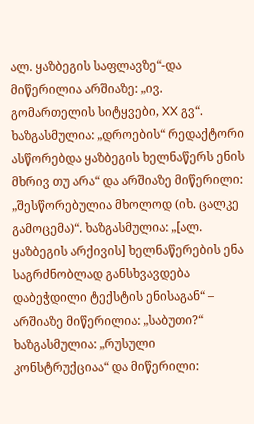ალ. ყაზბეგის საფლავზე“-და მიწერილია არშიაზე: „ივ. გომართელის სიტყვები, XX გვ“. ხაზგასმულია: „დროების“ რედაქტორი ასწორებდა ყაზბეგის ხელნაწერს ენის მხრივ თუ არა“ და არშიაზე მიწერილი: „შესწორებულია მხოლოდ (იხ. ცალკე გამოცემა)“. ხაზგასმულია: „[ალ. ყაზბეგის არქივის] ხელნაწერების ენა საგრძნობლად განსხვავდება დაბეჭდილი ტექსტის ენისაგან“ – არშიაზე მიწერილია: „საბუთი?“ ხაზგასმულია: „რუსული კონსტრუქციაა“ და მიწერილი: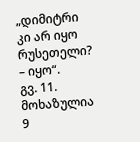„დიმიტრი კი არ იყო რუსეთელი? – იყო“.
გვ. 11. მოხაზულია 9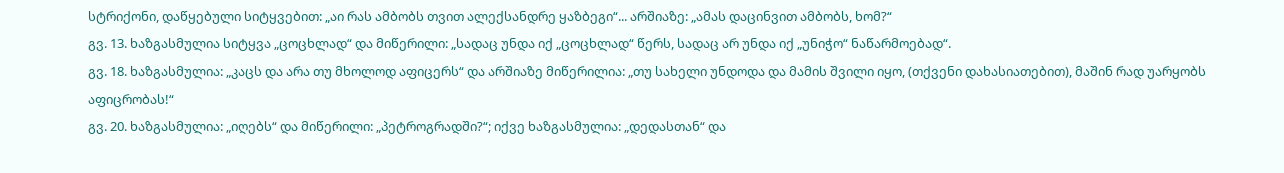სტრიქონი, დაწყებული სიტყვებით: „აი რას ამბობს თვით ალექსანდრე ყაზბეგი“... არშიაზე: „ამას დაცინვით ამბობს, ხომ?“
გვ. 13. ხაზგასმულია სიტყვა „ცოცხლად“ და მიწერილი: „სადაც უნდა იქ „ცოცხლად“ წერს, სადაც არ უნდა იქ „უნიჭო“ ნაწარმოებად“.
გვ. 18. ხაზგასმულია: „კაცს და არა თუ მხოლოდ აფიცერს“ და არშიაზე მიწერილია: „თუ სახელი უნდოდა და მამის შვილი იყო, (თქვენი დახასიათებით), მაშინ რად უარყობს აფიცრობას!“
გვ. 20. ხაზგასმულია: „იღებს“ და მიწერილი: „პეტროგრადში?“; იქვე ხაზგასმულია: „დედასთან“ და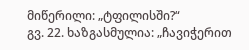მიწერილი: „ტფილისში?“
გვ. 22. ხაზგასმულია: „ჩავიჭერით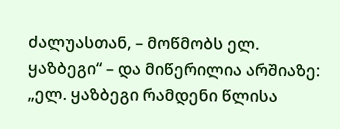ძალუასთან, – მოწმობს ელ. ყაზბეგი“ – და მიწერილია არშიაზე: „ელ. ყაზბეგი რამდენი წლისა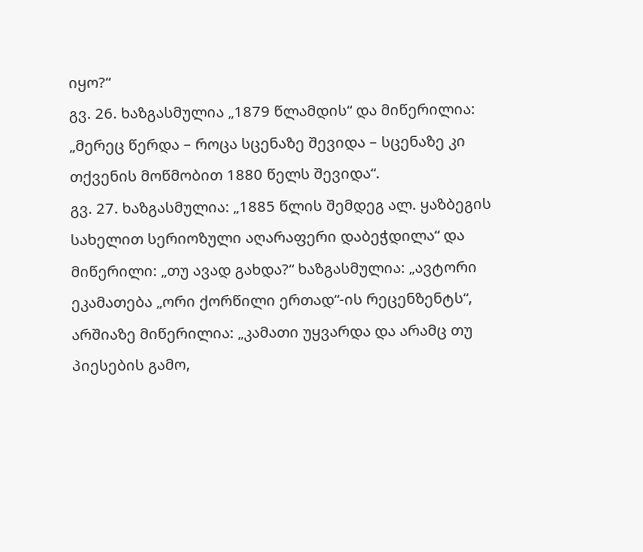იყო?“
გვ. 26. ხაზგასმულია „1879 წლამდის“ და მიწერილია: „მერეც წერდა – როცა სცენაზე შევიდა – სცენაზე კი თქვენის მოწმობით 1880 წელს შევიდა“.
გვ. 27. ხაზგასმულია: „1885 წლის შემდეგ ალ. ყაზბეგის სახელით სერიოზული აღარაფერი დაბეჭდილა“ და მიწერილი: „თუ ავად გახდა?“ ხაზგასმულია: „ავტორი ეკამათება „ორი ქორწილი ერთად“-ის რეცენზენტს“, არშიაზე მიწერილია: „კამათი უყვარდა და არამც თუ პიესების გამო,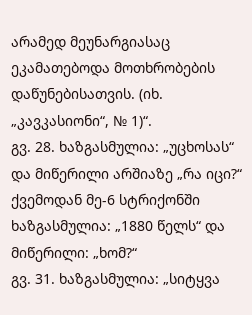არამედ მეუნარგიასაც ეკამათებოდა მოთხრობების დაწუნებისათვის. (იხ. „კავკასიონი“, № 1)“.
გვ. 28. ხაზგასმულია: „უცხოსას“ და მიწერილი არშიაზე „რა იცი?“ ქვემოდან მე-6 სტრიქონში ხაზგასმულია: „1880 წელს“ და მიწერილი: „ხომ?“
გვ. 31. ხაზგასმულია: „სიტყვა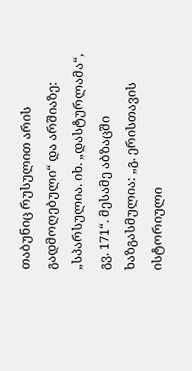თაბუნიც რუსულით არის გადმოღებული“ და არშიაზე: „სპარსულია. იხ. „დასტურლამა“, გვ. 171“. მესამე აბზაცში ხაზგასმულია: „გ. ერისთავის ისტორიული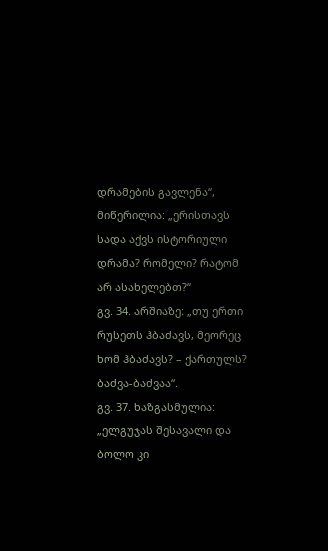დრამების გავლენა“, მიწერილია: „ერისთავს სადა აქვს ისტორიული დრამა? რომელი? რატომ არ ასახელებთ?“
გვ. 34. არშიაზე: „თუ ერთი რუსეთს ჰბაძავს, მეორეც ხომ ჰბაძავს? – ქართულს? ბაძვა-ბაძვაა“.
გვ. 37. ხაზგასმულია: „ელგუჯას შესავალი და ბოლო კი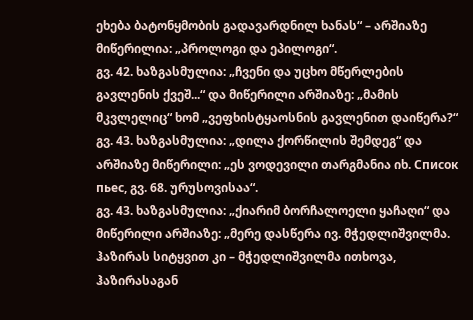ეხება ბატონყმობის გადავარდნილ ხანას“ – არშიაზე მიწერილია: „პროლოგი და ეპილოგი“.
გვ. 42. ხაზგასმულია: „ჩვენი და უცხო მწერლების გავლენის ქვეშ...“ და მიწერილი არშიაზე: „მამის მკვლელიც“ ხომ „ვეფხისტყაოსნის გავლენით დაიწერა?“
გვ. 43. ხაზგასმულია: „დილა ქორწილის შემდეგ“ და არშიაზე მიწერილი: „ეს ვოდევილი თარგმანია იხ. Список пьес, გვ. 68. ურუსოვისაა“.
გვ. 43. ხაზგასმულია: „ქიარიმ ბორჩალოელი ყაჩაღი“ და მიწერილი არშიაზე: „მერე დასწერა ივ. მჭედლიშვილმა. ჰაზირას სიტყვით კი – მჭედლიშვილმა ითხოვა, ჰაზირასაგან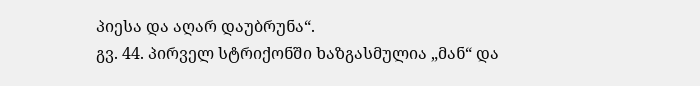პიესა და აღარ დაუბრუნა“.
გვ. 44. პირველ სტრიქონში ხაზგასმულია „მან“ და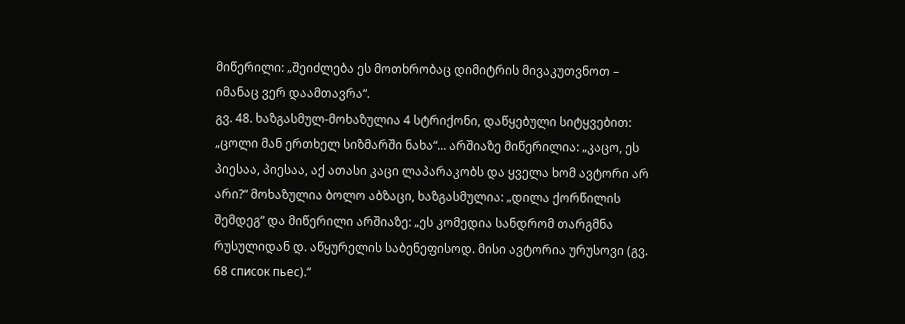მიწერილი: „შეიძლება ეს მოთხრობაც დიმიტრის მივაკუთვნოთ – იმანაც ვერ დაამთავრა“.
გვ. 48. ხაზგასმულ-მოხაზულია 4 სტრიქონი, დაწყებული სიტყვებით: „ცოლი მან ერთხელ სიზმარში ნახა“... არშიაზე მიწერილია: „კაცო, ეს პიესაა, პიესაა, აქ ათასი კაცი ლაპარაკობს და ყველა ხომ ავტორი არ არი?“ მოხაზულია ბოლო აბზაცი, ხაზგასმულია: „დილა ქორწილის შემდეგ“ და მიწერილი არშიაზე: „ეს კომედია სანდრომ თარგმნა რუსულიდან დ. აწყურელის საბენეფისოდ. მისი ავტორია ურუსოვი (გვ. 68 список пьес).“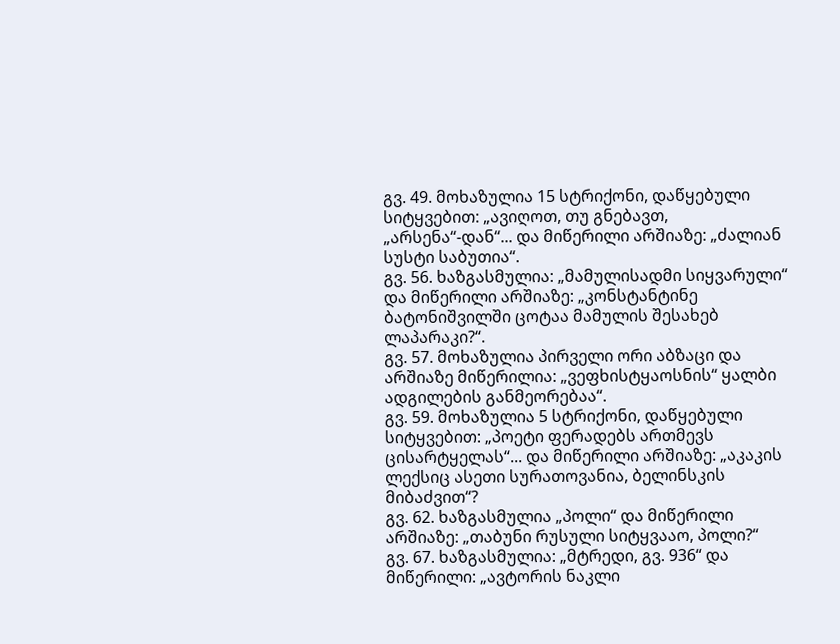გვ. 49. მოხაზულია 15 სტრიქონი, დაწყებული სიტყვებით: „ავიღოთ, თუ გნებავთ, „არსენა“-დან“... და მიწერილი არშიაზე: „ძალიან სუსტი საბუთია“.
გვ. 56. ხაზგასმულია: „მამულისადმი სიყვარული“ და მიწერილი არშიაზე: „კონსტანტინე ბატონიშვილში ცოტაა მამულის შესახებ ლაპარაკი?“.
გვ. 57. მოხაზულია პირველი ორი აბზაცი და არშიაზე მიწერილია: „ვეფხისტყაოსნის“ ყალბი ადგილების განმეორებაა“.
გვ. 59. მოხაზულია 5 სტრიქონი, დაწყებული სიტყვებით: „პოეტი ფერადებს ართმევს ცისარტყელას“... და მიწერილი არშიაზე: „აკაკის ლექსიც ასეთი სურათოვანია, ბელინსკის მიბაძვით“?
გვ. 62. ხაზგასმულია „პოლი“ და მიწერილი არშიაზე: „თაბუნი რუსული სიტყვააო, პოლი?“
გვ. 67. ხაზგასმულია: „მტრედი, გვ. 936“ და მიწერილი: „ავტორის ნაკლი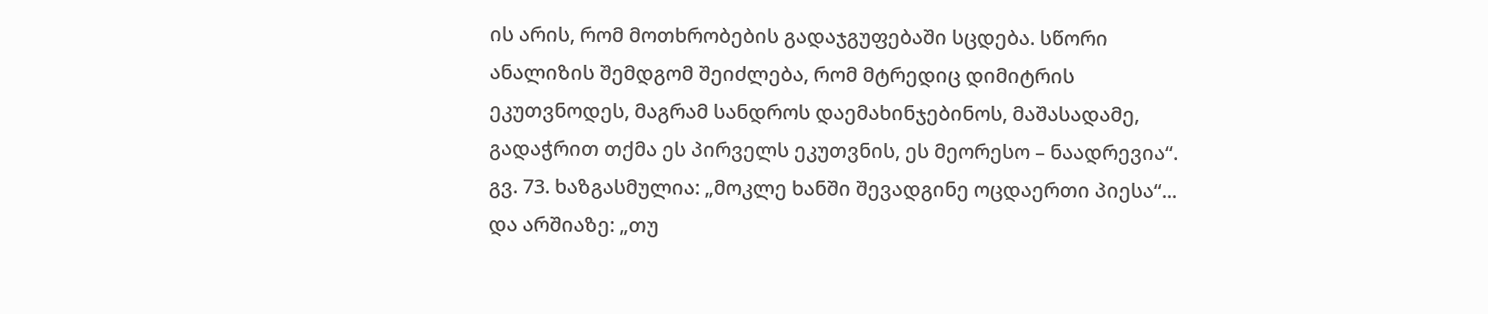ის არის, რომ მოთხრობების გადაჯგუფებაში სცდება. სწორი ანალიზის შემდგომ შეიძლება, რომ მტრედიც დიმიტრის ეკუთვნოდეს, მაგრამ სანდროს დაემახინჯებინოს, მაშასადამე, გადაჭრით თქმა ეს პირველს ეკუთვნის, ეს მეორესო – ნაადრევია“.
გვ. 73. ხაზგასმულია: „მოკლე ხანში შევადგინე ოცდაერთი პიესა“... და არშიაზე: „თუ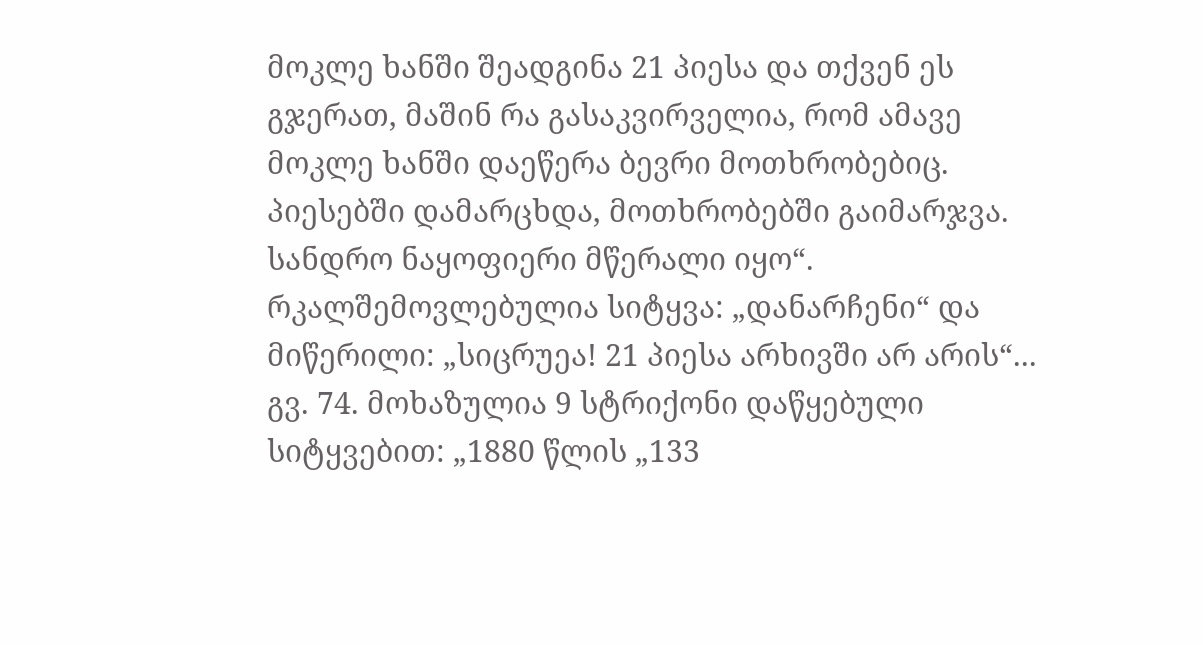მოკლე ხანში შეადგინა 21 პიესა და თქვენ ეს გჯერათ, მაშინ რა გასაკვირველია, რომ ამავე მოკლე ხანში დაეწერა ბევრი მოთხრობებიც. პიესებში დამარცხდა, მოთხრობებში გაიმარჯვა. სანდრო ნაყოფიერი მწერალი იყო“. რკალშემოვლებულია სიტყვა: „დანარჩენი“ და მიწერილი: „სიცრუეა! 21 პიესა არხივში არ არის“...
გვ. 74. მოხაზულია 9 სტრიქონი დაწყებული სიტყვებით: „1880 წლის „133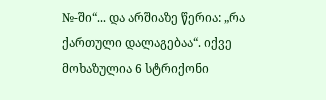№-ში“... და არშიაზე წერია: „რა ქართული დალაგებაა“. იქვე მოხაზულია 6 სტრიქონი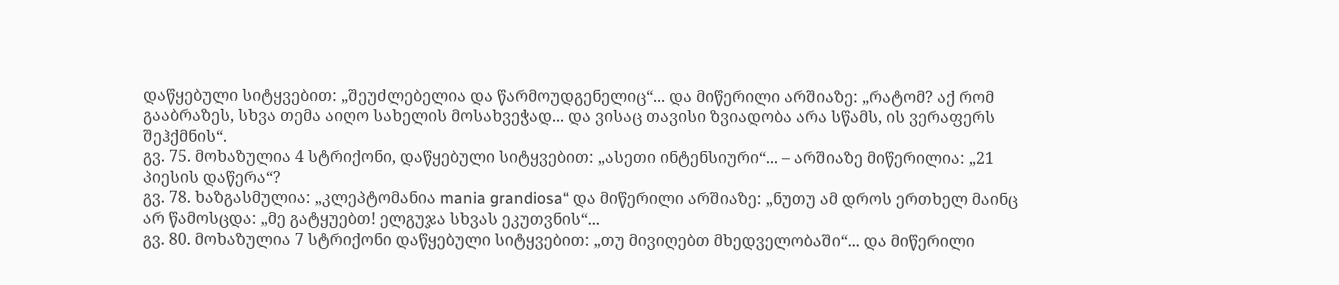დაწყებული სიტყვებით: „შეუძლებელია და წარმოუდგენელიც“... და მიწერილი არშიაზე: „რატომ? აქ რომ გააბრაზეს, სხვა თემა აიღო სახელის მოსახვეჭად... და ვისაც თავისი ზვიადობა არა სწამს, ის ვერაფერს შეჰქმნის“.
გვ. 75. მოხაზულია 4 სტრიქონი, დაწყებული სიტყვებით: „ასეთი ინტენსიური“... – არშიაზე მიწერილია: „21 პიესის დაწერა“?
გვ. 78. ხაზგასმულია: „კლეპტომანია mania grandiosa“ და მიწერილი არშიაზე: „ნუთუ ამ დროს ერთხელ მაინც არ წამოსცდა: „მე გატყუებთ! ელგუჯა სხვას ეკუთვნის“...
გვ. 80. მოხაზულია 7 სტრიქონი დაწყებული სიტყვებით: „თუ მივიღებთ მხედველობაში“... და მიწერილი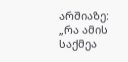არშიაზე: „რა ამის საქმეა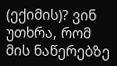(ექიმის)? ვინ უთხრა, რომ მის ნაწერებზე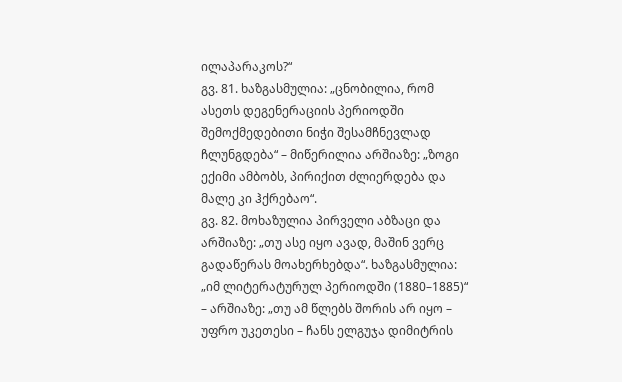ილაპარაკოს?“
გვ. 81. ხაზგასმულია: „ცნობილია, რომ ასეთს დეგენერაციის პერიოდში შემოქმედებითი ნიჭი შესამჩნევლად ჩლუნგდება“ – მიწერილია არშიაზე: „ზოგი ექიმი ამბობს, პირიქით ძლიერდება და მალე კი ჰქრებაო“.
გვ. 82. მოხაზულია პირველი აბზაცი და არშიაზე: „თუ ასე იყო ავად, მაშინ ვერც გადაწერას მოახერხებდა“. ხაზგასმულია: „იმ ლიტერატურულ პერიოდში (1880–1885)“ – არშიაზე: „თუ ამ წლებს შორის არ იყო – უფრო უკეთესი – ჩანს ელგუჯა დიმიტრის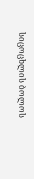სიცოცხლის ბოლოს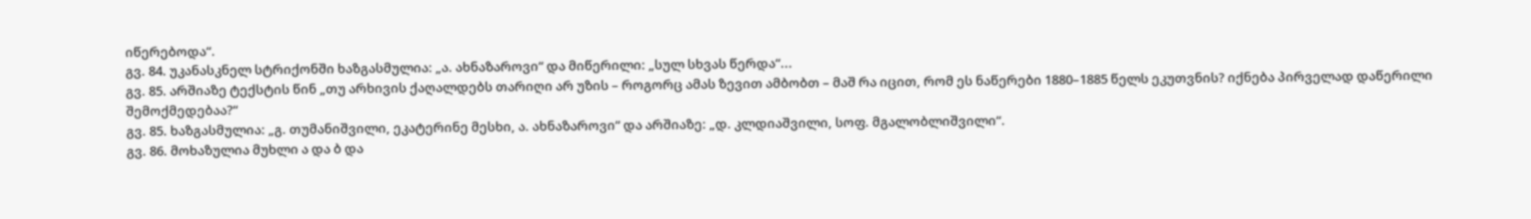იწერებოდა“.
გვ. 84. უკანასკნელ სტრიქონში ხაზგასმულია: „ა. ახნაზაროვი“ და მიწერილი: „სულ სხვას წერდა“...
გვ. 85. არშიაზე ტექსტის წინ „თუ არხივის ქაღალდებს თარიღი არ უზის – როგორც ამას ზევით ამბობთ – მაშ რა იცით, რომ ეს ნაწერები 1880–1885 წელს ეკუთვნის? იქნება პირველად დაწერილი შემოქმედებაა?“
გვ. 85. ხაზგასმულია: „გ. თუმანიშვილი, ეკატერინე მესხი, ა. ახნაზაროვი“ და არშიაზე: „დ. კლდიაშვილი, სოფ. მგალობლიშვილი“.
გვ. 86. მოხაზულია მუხლი ა და ბ და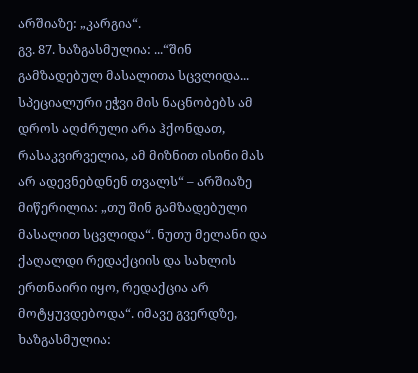არშიაზე: „კარგია“.
გვ. 87. ხაზგასმულია: ...“შინ გამზადებულ მასალითა სცვლიდა... სპეციალური ეჭვი მის ნაცნობებს ამ დროს აღძრული არა ჰქონდათ, რასაკვირველია, ამ მიზნით ისინი მას არ ადევნებდნენ თვალს“ – არშიაზე მიწერილია: „თუ შინ გამზადებული მასალით სცვლიდა“. ნუთუ მელანი და ქაღალდი რედაქციის და სახლის ერთნაირი იყო, რედაქცია არ მოტყუვდებოდა“. იმავე გვერდზე, ხაზგასმულია: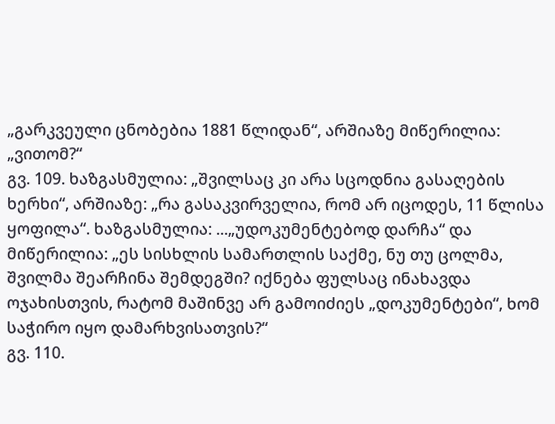„გარკვეული ცნობებია 1881 წლიდან“, არშიაზე მიწერილია: „ვითომ?“
გვ. 109. ხაზგასმულია: „შვილსაც კი არა სცოდნია გასაღების ხერხი“, არშიაზე: „რა გასაკვირველია, რომ არ იცოდეს, 11 წლისა ყოფილა“. ხაზგასმულია: ...„უდოკუმენტებოდ დარჩა“ და მიწერილია: „ეს სისხლის სამართლის საქმე, ნუ თუ ცოლმა, შვილმა შეარჩინა შემდეგში? იქნება ფულსაც ინახავდა ოჯახისთვის, რატომ მაშინვე არ გამოიძიეს „დოკუმენტები“, ხომ საჭირო იყო დამარხვისათვის?“
გვ. 110.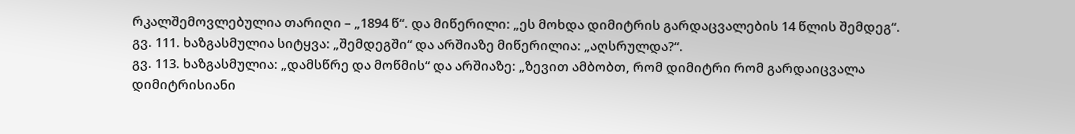რკალშემოვლებულია თარიღი – „1894 წ“. და მიწერილი: „ეს მოხდა დიმიტრის გარდაცვალების 14 წლის შემდეგ“.
გვ. 111. ხაზგასმულია სიტყვა: „შემდეგში“ და არშიაზე მიწერილია: „აღსრულდა?“.
გვ. 113. ხაზგასმულია: „დამსწრე და მოწმის“ და არშიაზე: „ზევით ამბობთ, რომ დიმიტრი რომ გარდაიცვალა დიმიტრისიანი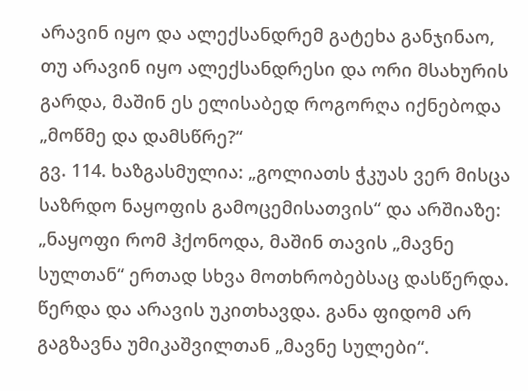არავინ იყო და ალექსანდრემ გატეხა განჯინაო, თუ არავინ იყო ალექსანდრესი და ორი მსახურის გარდა, მაშინ ეს ელისაბედ როგორღა იქნებოდა „მოწმე და დამსწრე?“
გვ. 114. ხაზგასმულია: „გოლიათს ჭკუას ვერ მისცა საზრდო ნაყოფის გამოცემისათვის“ და არშიაზე: „ნაყოფი რომ ჰქონოდა, მაშინ თავის „მავნე სულთან“ ერთად სხვა მოთხრობებსაც დასწერდა. წერდა და არავის უკითხავდა. განა ფიდომ არ გაგზავნა უმიკაშვილთან „მავნე სულები“.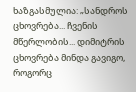ხაზგასმულია: „სანდროს ცხოვრება... ჩვენის მწერლობის... დიმიტრის ცხოვრება მინდა გავიგო, როგორც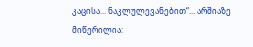კაცისა... ნაკლულევანებით“... არშიაზე მიწერილია: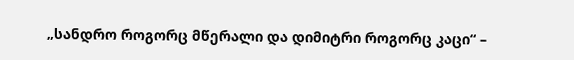„სანდრო როგორც მწერალი და დიმიტრი როგორც კაცი“ –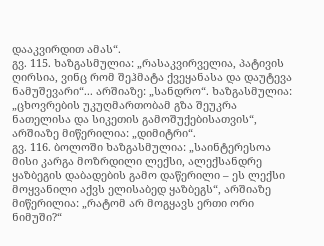დააკვირდით ამას“.
გვ. 115. ხაზგასმულია: „რასაკვირველია, პატივის ღირსია, ვინც რომ შეჰმატა ქვეყანასა და დაუტევა ნამუშევარი“... არშიაზე: „სანდრო“. ხაზგასმულია: „ცხოვრების უკუღმართობამ გზა შეუკრა ნათელისა და სიკეთის გამოშუქებისათვის“, არშიაზე მიწერილია: „დიმიტრი“.
გვ. 116. ბოლოში ხაზგასმულია: „საინტერესოა მისი კარგა მოზრდილი ლექსი, ალექსანდრე ყაზბეგის დაბადების გამო დაწერილი – ეს ლექსი მოყვანილი აქვს ელისაბედ ყაზბეგს“, არშიაზე მიწერილია: „რატომ არ მოგყავს ერთი ორი ნიმუში?“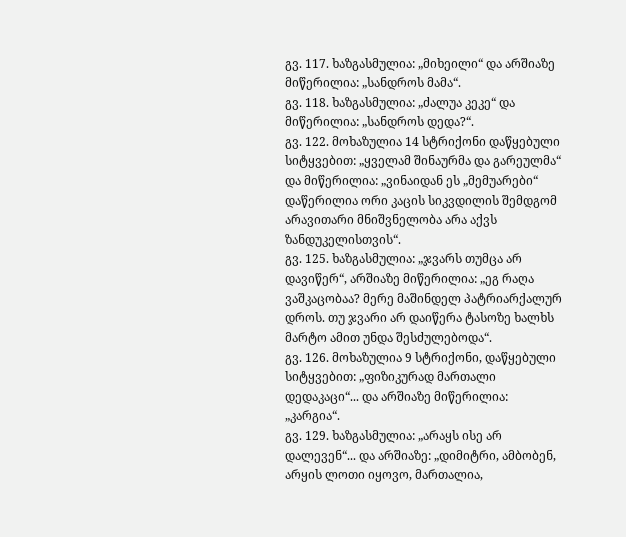გვ. 117. ხაზგასმულია: „მიხეილი“ და არშიაზე მიწერილია: „სანდროს მამა“.
გვ. 118. ხაზგასმულია: „ძალუა კეკე“ და მიწერილია: „სანდროს დედა?“.
გვ. 122. მოხაზულია 14 სტრიქონი დაწყებული სიტყვებით: „ყველამ შინაურმა და გარეულმა“ და მიწერილია: „ვინაიდან ეს „მემუარები“ დაწერილია ორი კაცის სიკვდილის შემდგომ არავითარი მნიშვნელობა არა აქვს ზანდუკელისთვის“.
გვ. 125. ხაზგასმულია: „ჯვარს თუმცა არ დავიწერ“, არშიაზე მიწერილია: „ეგ რაღა ვაშკაცობაა? მერე მაშინდელ პატრიარქალურ დროს. თუ ჯვარი არ დაიწერა ტასოზე ხალხს მარტო ამით უნდა შესძულებოდა“.
გვ. 126. მოხაზულია 9 სტრიქონი, დაწყებული სიტყვებით: „ფიზიკურად მართალი დედაკაცი“... და არშიაზე მიწერილია: „კარგია“.
გვ. 129. ხაზგასმულია: „არაყს ისე არ დალევენ“... და არშიაზე: „დიმიტრი, ამბობენ, არყის ლოთი იყოვო, მართალია,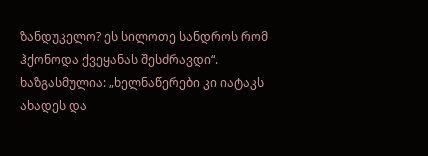ზანდუკელო? ეს სილოთე სანდროს რომ ჰქონოდა ქვეყანას შესძრავდი“. ხაზგასმულია: „ხელნაწერები კი იატაკს ახადეს და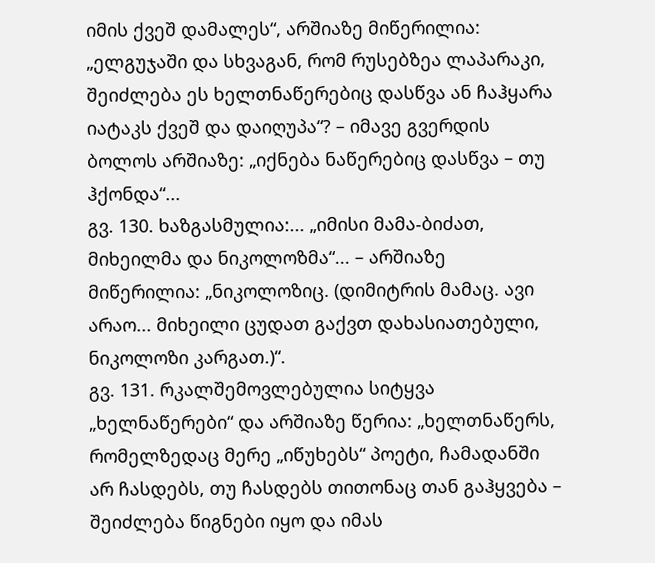იმის ქვეშ დამალეს“, არშიაზე მიწერილია: „ელგუჯაში და სხვაგან, რომ რუსებზეა ლაპარაკი, შეიძლება ეს ხელთნაწერებიც დასწვა ან ჩაჰყარა იატაკს ქვეშ და დაიღუპა“? – იმავე გვერდის ბოლოს არშიაზე: „იქნება ნაწერებიც დასწვა – თუ ჰქონდა“...
გვ. 130. ხაზგასმულია:... „იმისი მამა-ბიძათ, მიხეილმა და ნიკოლოზმა“... – არშიაზე მიწერილია: „ნიკოლოზიც. (დიმიტრის მამაც. ავი არაო... მიხეილი ცუდათ გაქვთ დახასიათებული, ნიკოლოზი კარგათ.)“.
გვ. 131. რკალშემოვლებულია სიტყვა „ხელნაწერები“ და არშიაზე წერია: „ხელთნაწერს, რომელზედაც მერე „იწუხებს“ პოეტი, ჩამადანში არ ჩასდებს, თუ ჩასდებს თითონაც თან გაჰყვება – შეიძლება წიგნები იყო და იმას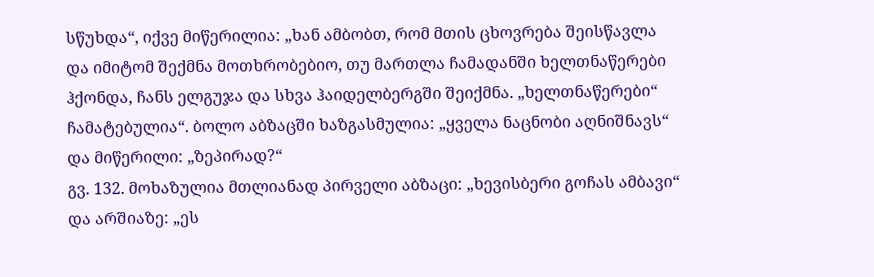სწუხდა“, იქვე მიწერილია: „ხან ამბობთ, რომ მთის ცხოვრება შეისწავლა და იმიტომ შექმნა მოთხრობებიო, თუ მართლა ჩამადანში ხელთნაწერები ჰქონდა, ჩანს ელგუჯა და სხვა ჰაიდელბერგში შეიქმნა. „ხელთნაწერები“ ჩამატებულია“. ბოლო აბზაცში ხაზგასმულია: „ყველა ნაცნობი აღნიშნავს“ და მიწერილი: „ზეპირად?“
გვ. 132. მოხაზულია მთლიანად პირველი აბზაცი: „ხევისბერი გოჩას ამბავი“ და არშიაზე: „ეს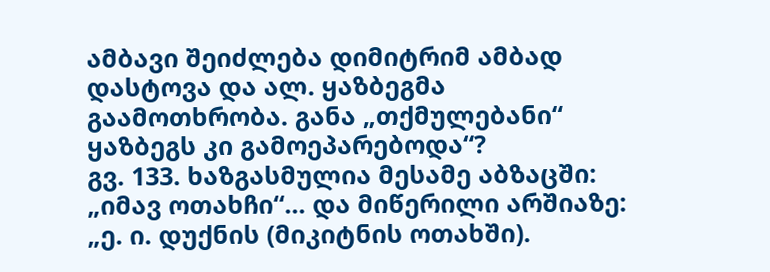ამბავი შეიძლება დიმიტრიმ ამბად დასტოვა და ალ. ყაზბეგმა გაამოთხრობა. განა „თქმულებანი“ ყაზბეგს კი გამოეპარებოდა“?
გვ. 133. ხაზგასმულია მესამე აბზაცში: „იმავ ოთახჩი“... და მიწერილი არშიაზე: „ე. ი. დუქნის (მიკიტნის ოთახში).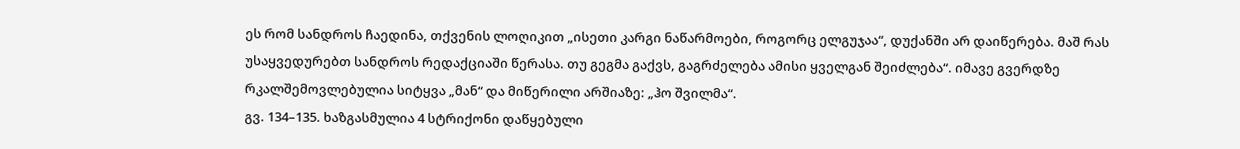ეს რომ სანდროს ჩაედინა, თქვენის ლოღიკით „ისეთი კარგი ნაწარმოები, როგორც ელგუჯაა“, დუქანში არ დაიწერება. მაშ რას უსაყვედურებთ სანდროს რედაქციაში წერასა. თუ გეგმა გაქვს, გაგრძელება ამისი ყველგან შეიძლება“. იმავე გვერდზე რკალშემოვლებულია სიტყვა „მან“ და მიწერილი არშიაზე: „ჰო შვილმა“.
გვ. 134–135. ხაზგასმულია 4 სტრიქონი დაწყებული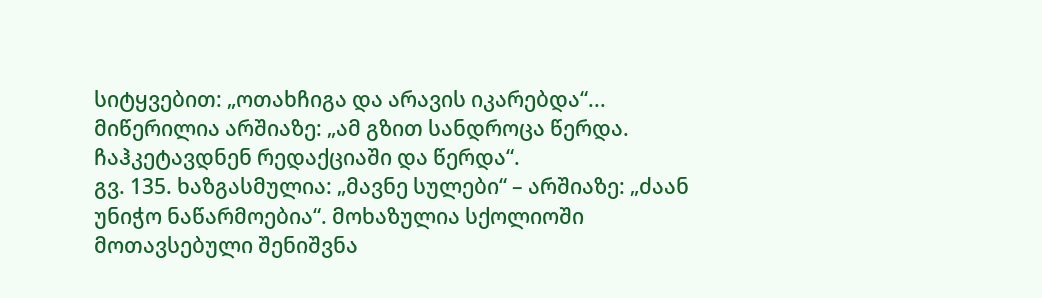სიტყვებით: „ოთახჩიგა და არავის იკარებდა“... მიწერილია არშიაზე: „ამ გზით სანდროცა წერდა. ჩაჰკეტავდნენ რედაქციაში და წერდა“.
გვ. 135. ხაზგასმულია: „მავნე სულები“ – არშიაზე: „ძაან უნიჭო ნაწარმოებია“. მოხაზულია სქოლიოში მოთავსებული შენიშვნა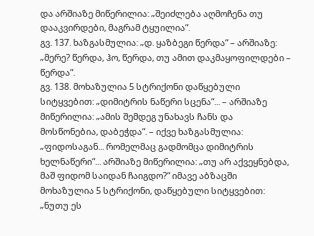და არშიაზე მიწერილია: „შეიძლება აღმოჩენა თუ დააკვირდები, მაგრამ ტყუილია“.
გვ. 137. ხაზგასმულია: „დ. ყაზბეგი წერდა“ – არშიაზე: „მერე? წერდა, ჰო, წერდა, თუ ამით დაკმაყოფილდები – წერდა“.
გვ. 138. მოხაზულია 5 სტრიქონი დაწყებული სიტყვებით: „დიმიტრის ნაწერი სცენა“... – არშიაზე მიწერილია: „ამის შემდეგ უნახავს ჩანს და მოსწონებია, დაბეჭდა“. – იქვე ხაზგასმულია: „ფიდოსაგან... რომელმაც გადმომცა დიმიტრის ხელნაწერი“... არშიაზე მიწერილია: „თუ არ აქვეყნებდა, მაშ ფიდომ საიდან ჩაიგდო?“ იმავე აბზაცში მოხაზულია 5 სტრიქონი, დაწყებული სიტყვებით: „ნუთუ ეს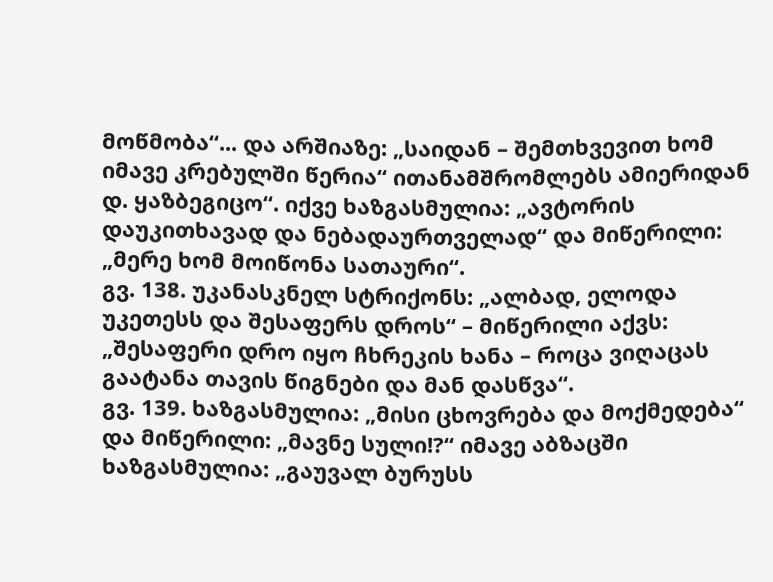მოწმობა“... და არშიაზე: „საიდან – შემთხვევით ხომ იმავე კრებულში წერია“ ითანამშრომლებს ამიერიდან დ. ყაზბეგიცო“. იქვე ხაზგასმულია: „ავტორის დაუკითხავად და ნებადაურთველად“ და მიწერილი: „მერე ხომ მოიწონა სათაური“.
გვ. 138. უკანასკნელ სტრიქონს: „ალბად, ელოდა უკეთესს და შესაფერს დროს“ – მიწერილი აქვს: „შესაფერი დრო იყო ჩხრეკის ხანა – როცა ვიღაცას გაატანა თავის წიგნები და მან დასწვა“.
გვ. 139. ხაზგასმულია: „მისი ცხოვრება და მოქმედება“ და მიწერილი: „მავნე სული!?“ იმავე აბზაცში ხაზგასმულია: „გაუვალ ბურუსს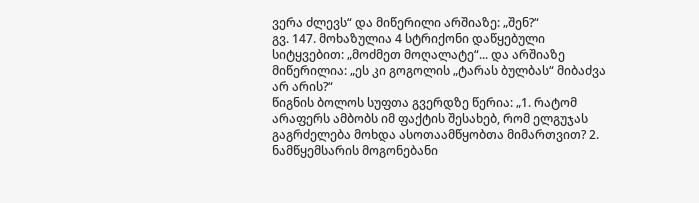ვერა ძლევს“ და მიწერილი არშიაზე: „შენ?“
გვ. 147. მოხაზულია 4 სტრიქონი დაწყებული სიტყვებით: „მოძმეთ მოღალატე“... და არშიაზე მიწერილია: „ეს კი გოგოლის „ტარას ბულბას“ მიბაძვა არ არის?“
წიგნის ბოლოს სუფთა გვერდზე წერია: „1. რატომ არაფერს ამბობს იმ ფაქტის შესახებ, რომ ელგუჯას გაგრძელება მოხდა ასოთაამწყობთა მიმართვით? 2. ნამწყემსარის მოგონებანი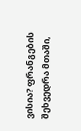ვისია? ფრანგების შეხვედრა მთაში,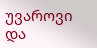უვაროვი და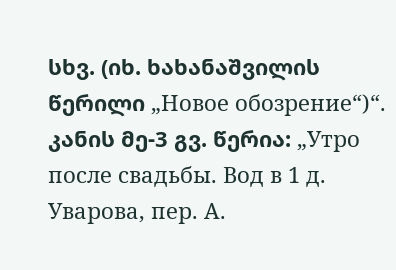სხვ. (იხ. ხახანაშვილის წერილი „Новое обозрение“)“.
კანის მე-3 გვ. წერია: „Утро после свадьбы. Вод в 1 д. Уварова, пер. А.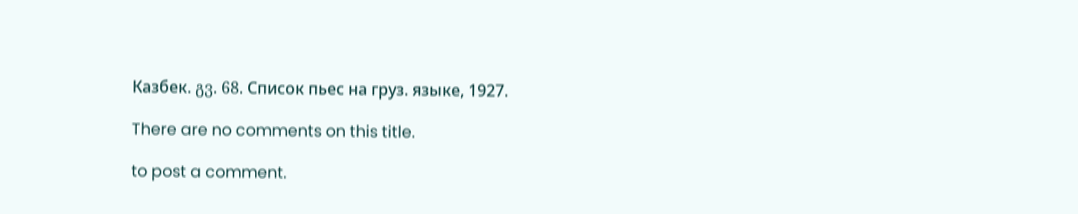Казбек. გვ. 68. Список пьес на груз. языке, 1927.

There are no comments on this title.

to post a comment.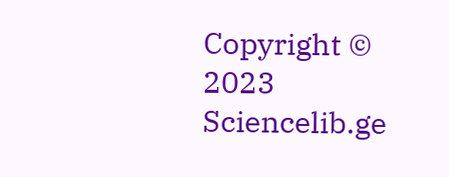Copyright © 2023 Sciencelib.ge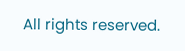All rights reserved.